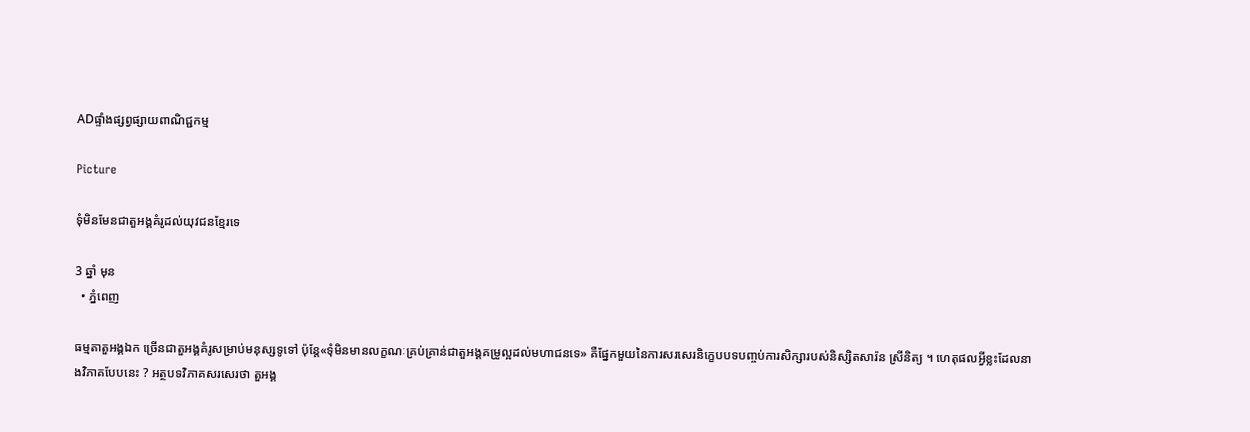ADផ្ទាំងផ្សព្វផ្សាយពាណិជ្ជកម្ម

Picture

ទុំមិនមែនជាតួអង្គគំរូដល់យុវជនខ្មែរទេ

3 ឆ្នាំ មុន
  • ភ្នំពេញ

ធម្មតាតួអង្គឯក ច្រើនជាតួអង្គគំរូសម្រាប់មនុស្សទូទៅ ប៉ុន្តែ«ទុំមិនមានលក្ខណៈគ្រប់គ្រាន់ជាតួអង្គគម្រូល្អដល់មហាជនទេ» គឺផ្នែកមួយនៃការសរសេរនិក្ខេបបទបញ្ចប់ការសិក្សារបស់និស្សិតសារ៉ន ស្រីនិត្យ ។ ហេតុផលអ្វីខ្លះដែលនាងវិភាគបែបនេះ ? អត្ថបទវិភាគសរសេរថា តួអង្គ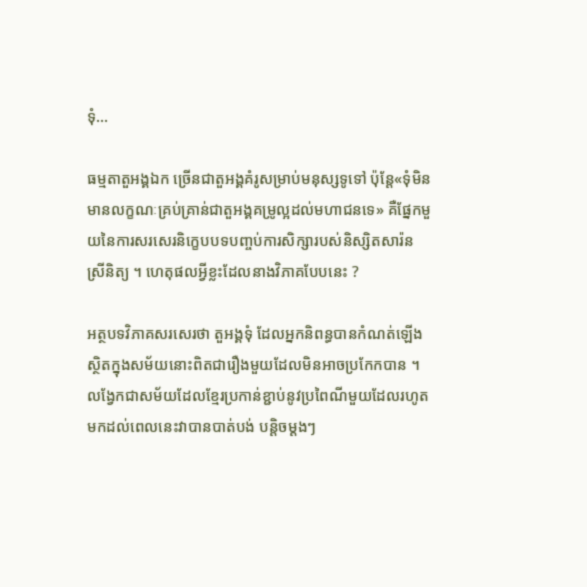ទុំ…

ធម្មតាតួអង្គឯក ច្រើនជាតួអង្គគំរូសម្រាប់មនុស្សទូទៅ ប៉ុន្តែ«ទុំមិនមានលក្ខណៈគ្រប់គ្រាន់ជាតួអង្គគម្រូល្អដល់មហាជនទេ» គឺផ្នែកមួយនៃការសរសេរនិក្ខេបបទបញ្ចប់ការសិក្សារបស់និស្សិតសារ៉ន ស្រីនិត្យ ។ ហេតុផលអ្វីខ្លះដែលនាងវិភាគបែបនេះ ?

អត្ថបទវិភាគសរសេរថា តួអង្គទុំ ដែលអ្នកនិពន្ធបានកំណត់ឡើង ស្ថិតក្នុងសម័យនោះពិតជារឿងមួយដែលមិនអាចប្រកែកបាន ។ លង្វែកជាសម័យដែលខ្មែរប្រកាន់ខ្ជាប់នូវប្រពៃណីមួយដែលរហូតមកដល់ពេលនេះវាបានបាត់បង់ បន្ដិចម្ដងៗ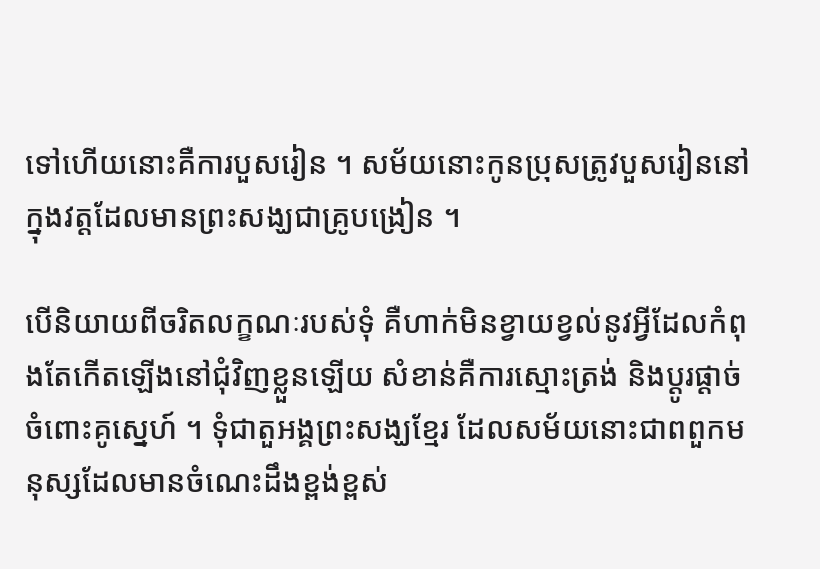ទៅហើយនោះគឺការបួសរៀន ។ សម័យនោះកូនប្រុសត្រូវបួសរៀននៅក្នុងវត្តដែលមានព្រះសង្ឃជាគ្រូបង្រៀន ។

បើនិយាយពីចរិតលក្ខណៈរបស់ទុំ គឺហាក់មិនខ្វាយខ្វល់នូវអ្វីដែលកំពុងតែកើតឡើងនៅជុំវិញខ្លួនឡើយ សំខាន់គឺការស្មោះត្រង់ និងប្ដូរផ្ដាច់ចំពោះគូស្នេហ៍ ។ ទុំជាតួអង្គព្រះសង្ឃខ្មែរ ដែលសម័យនោះជាពពួកមនុស្សដែលមានចំណេះដឹងខ្ពង់ខ្ពស់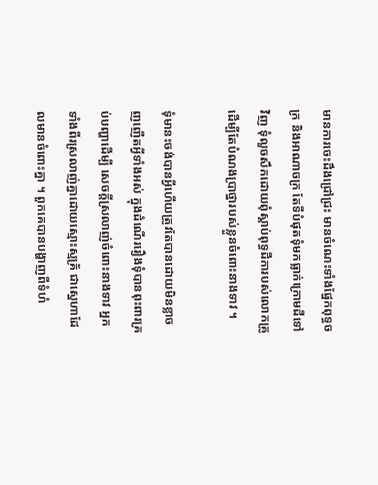មានការចេះដឹងជ្រៅជ្រះ មានចំណេះទាំងផ្នែកពុទ្ធចក្រ និងអាណាចក្រ តែទីបំផុតទុំមកធ្លាក់ក្រោមដីទៅវិញ ទុំលួចសឹកដោយពុំស្ដាប់ពុទ្ធដីការបស់លោកគ្រូ ដើម្បីតែបំណងប្រាថ្នារបស់ខ្លួនចំពោះនាងទាវ ។

ទុំមានះចង់បានអ្វីហើយត្រូវតែបានដោយមិនខ្លាចញញើតអ្វីទាំងអស់ ក្នុងដំណើររឿងទុំបានពុះពារគ្រប់បញ្ហាដើម្បី សេចក្ដីស្រលាញ់ចំពោះនាងទាវ អ្នកទាំងពីរស្រលាញ់គ្នាដោយស្មោះស្មគ្រ័ ជាស្នេហាដែលមានចំពោះគ្នា ។ ពួកគេបានបង្ហាញពីទំហំ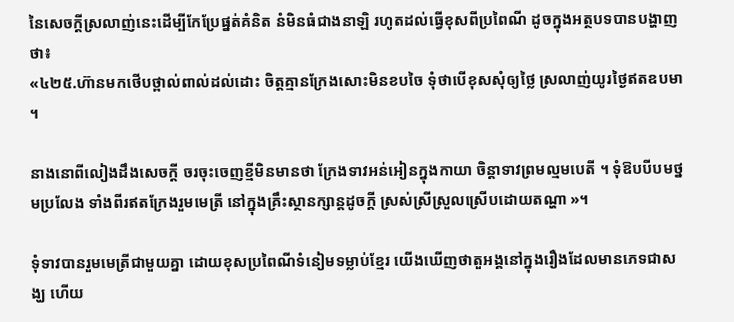នៃសេចក្ដីស្រលាញ់នេះដើម្បីកែប្រែផ្នត់គំនិត នំមិនធំជាងនាឡិ រហូតដល់ធ្វើខុសពីប្រពៃណី ដូចក្នុងអត្ថបទបានបង្ហាញថា៖
«៤២៥.ហ៊ានមកថើបថ្ពាល់ពាល់ដល់ដោះ ចិត្តគ្មានក្រែងសោះមិនខបចៃ ទុំថាបើខុសសុំឲ្យថ្លៃ ស្រលាញ់យូរថ្ងៃឥតឧបមា ។

នាងនោពីលៀងដឹងសេចក្ដី ចរចុះចេញខ្មីមិនមានថា ក្រែងទាវអន់អៀនក្នុងកាយា ចិន្តាទាវព្រមល្មមបេតី ។ ទុំឱបបីបមថ្នមប្រលែង ទាំងពីរឥតក្រែងរួមមេត្រី នៅក្នុងគ្រឹះស្ថានក្សាន្ដដូចក្ដី ស្រស់ស្រីស្រួលស្រើបដោយតណ្ហា »។

ទុំទាវបានរួមមេត្រីជាមួយគ្នា ដោយខុសប្រពៃណីទំនៀមទម្លាប់ខ្មែរ យើងឃើញថាតួអង្គនៅក្នុងរឿងដែលមានភេទជាសង្ឃ ហើយ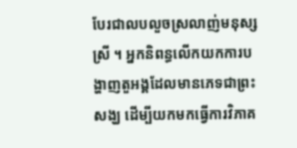បែរជាលបលួចស្រលាញ់មនុស្សស្រី ។ អ្នកនិពន្ធលើកយកការបង្ហាញតួអង្គដែលមានភេទជាព្រះសង្ឃ ដើម្បីយកមកធ្វើការវិភាគ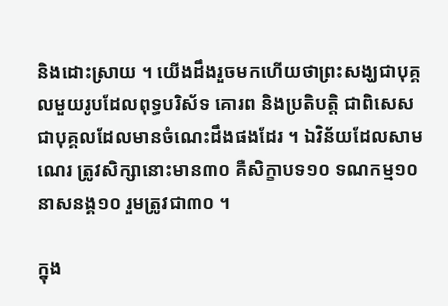និងដោះស្រាយ ។ យើងដឹងរួចមកហើយថាព្រះសង្ឃជាបុគ្គលមួយរូបដែលពុទ្ធបរិស័ទ គោរព និងប្រតិបត្តិ ជាពិសេសជាបុគ្គលដែលមានចំណេះដឹងផងដែរ ។ ឯវិន័យដែលសាមណេរ ត្រូវសិក្សានោះមាន៣០ គឺសិក្ខាបទ១០ ទណកម្ម១០ នាសនង្គ១០ រួមត្រូវជា៣០ ។

ក្នុង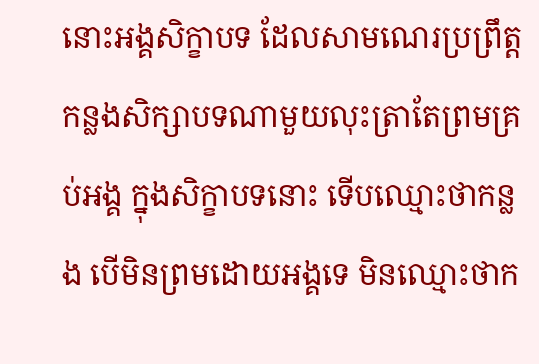នោះអង្គសិក្ខាបទ ដែលសាមណេរប្រព្រឹត្តកន្លងសិក្សាបទណាមួយលុះត្រាតែព្រមគ្រប់អង្គ ក្នុងសិក្ខាបទនោះ ទើបឈ្មោះថាកន្លង បើមិនព្រមដោយអង្គទេ មិនឈ្មោះថាក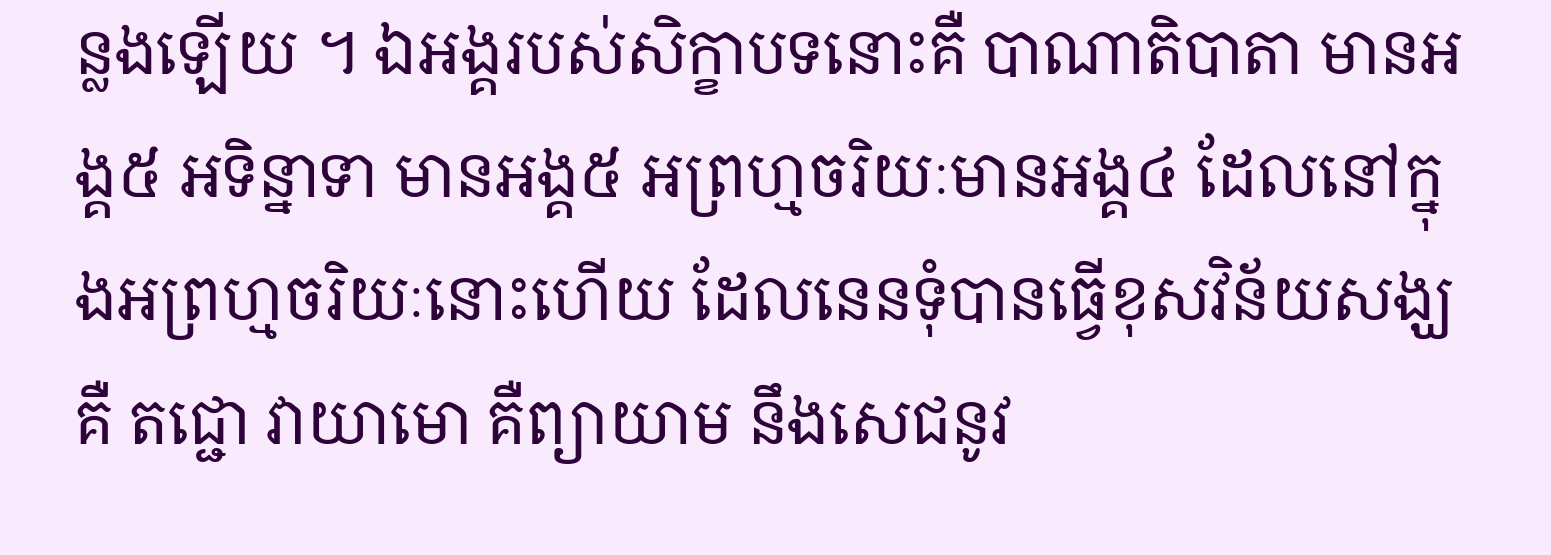ន្លងឡើយ ។ ឯអង្គរបស់សិក្ខាបទនោះគឺ បាណាតិបាតា មានអង្គ៥ អទិន្នាទា មានអង្គ៥ អព្រហ្មចរិយៈមានអង្គ៤ ដែលនៅក្នុងអព្រហ្មចរិយៈនោះហើយ ដែលនេនទុំបានធ្វើខុសវិន័យសង្ឃគឺ តជ្ជោ វាយាមោ គឺព្យាយាម នឹងសេជនូវ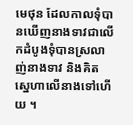មេថុន ដែលកាលទុំបានឃើញនាងទាវជាលើកដំបូងទុំបានស្រលាញ់នាងទាវ និងគិតស្នេហាលើនាងទៅហើយ ។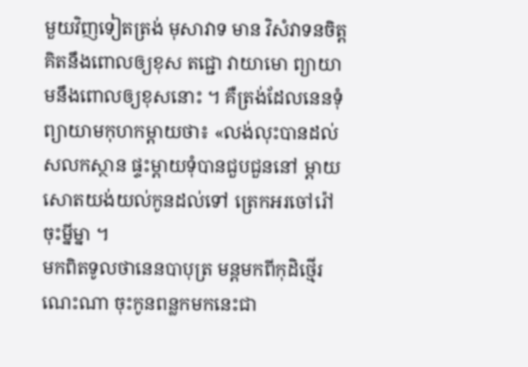មួយវិញទៀតត្រង់ មុសាវាទ មាន វិសំវាទនចិត្ត គិតនឹងពោលឲ្យខុស តជ្ជោ វាយាមោ ព្យាយាមនឹងពោលឲ្យខុសនោះ ។ គឺត្រង់ដែលនេនទុំព្យាយាមកុហកម្ដាយថា៖ «លង់លុះបានដល់សលកស្ថាន ផ្ទះម្ដាយទុំបានជួបជួននៅ ម្ដាយសោតយង់យល់កូនដល់ទៅ ត្រេកអរចៅរ៉ៅចុះម្នីម្នា ។
មកពិតទូលថានេនបាបុត្រ មន្ដមកពីកុដិថ្មើរណេះណា ចុះកូនពន្លកមកនេះជា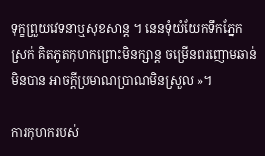ទុក្ខព្រួយវេទនាឬសុខសាន្ដ ។ នេនទុំយំយែកទឹកភ្នែកស្រក់ គិតភូតកុហកព្រោះមិនក្សាន្ដ ចម្រើនពរញោមឆាន់មិនបាន អាចក្ដីប្រមាណប្រាណមិនស្រួល »។

ការកុហករបស់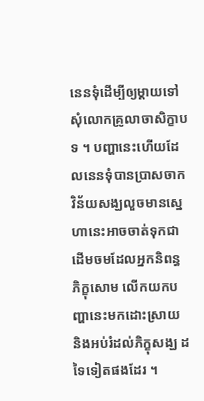នេនទុំដើម្បីឲ្យម្ដាយទៅសុំលោកគ្រូលាចាសិក្ខាបទ ។ បញ្ហានេះហើយដែលនេនទុំបានប្រាសចាកវិន័យសង្ឃលួចមានស្នេហានេះអាចចាត់ទុកជាដើមចមដែលអ្នកនិពន្ធ ភិក្ខុសោម លើកយកបញ្ហានេះមកដោះស្រាយ និងអប់រំដល់ភិក្ខុសង្ឃ ដទៃទៀតផងដែរ ។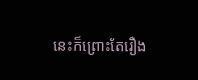នេះក៏ព្រោះតែរឿង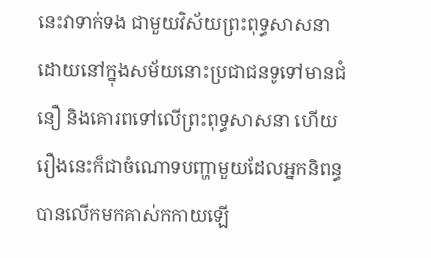នេះវាទាក់ទង ជាមួយវិស័យព្រះពុទ្ធសាសនា ដោយនៅក្នុងសម័យនោះប្រជាជនទូទៅមានជំនឿ និងគោរពទៅលើព្រះពុទ្ធសាសនា ហើយរឿងនេះក៏ជាចំណោទបញ្ហាមួយដែលអ្នកនិពន្ធបានលើកមកគាស់កកាយឡើ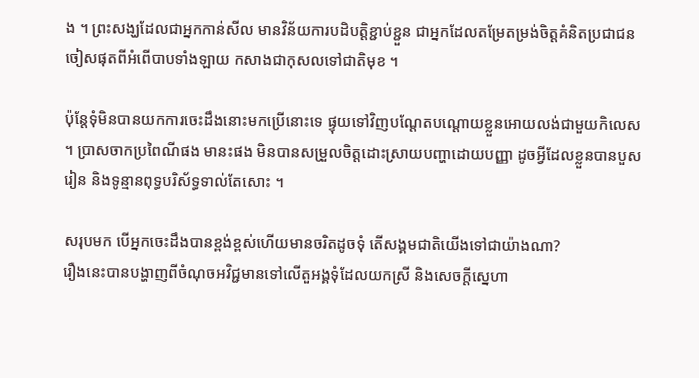ង ។ ព្រះសង្ឃដែលជាអ្នកកាន់សីល មានវិន័យការបដិបត្តិខ្ជាប់ខ្ជួន ជាអ្នកដែលតម្រែតម្រង់ចិត្តគំនិតប្រជាជន ចៀសផុតពីអំពើបាបទាំងឡាយ កសាងជាកុសលទៅជាតិមុខ ។

ប៉ុន្ដែទុំមិនបានយកការចេះដឹងនោះមកប្រើនោះទេ ផ្ទុយទៅវិញបណ្ដែតបណ្ដោយខ្លួនអោយលង់ជាមួយកិលេស ។ ប្រាសចាកប្រពៃណីផង មានះផង មិនបានសម្រួលចិត្តដោះស្រាយបញ្ហាដោយបញ្ញា ដូចអ្វីដែលខ្លួនបានបួសរៀន និងទូន្មានពុទ្ធបរិស័ទ្ធទាល់តែសោះ ។

សរុបមក បើអ្នកចេះដឹងបានខ្ពង់ខ្ពស់ហើយមានចរិតដូចទុំ តើសង្គមជាតិយើងទៅជាយ៉ាងណា?
រឿងនេះបានបង្ហាញពីចំណុចអវិជ្ជមានទៅលើតួអង្គទុំដែលយកស្រី និងសេចក្ដីស្នេហា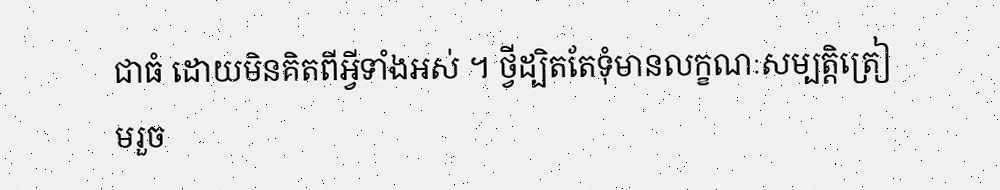ជាធំ ដោយមិនគិតពីអ្វីទាំងអស់ ។ ថ្វីដ្បិតតែទុំមានលក្ខណៈសម្បត្តិត្រៀមរួច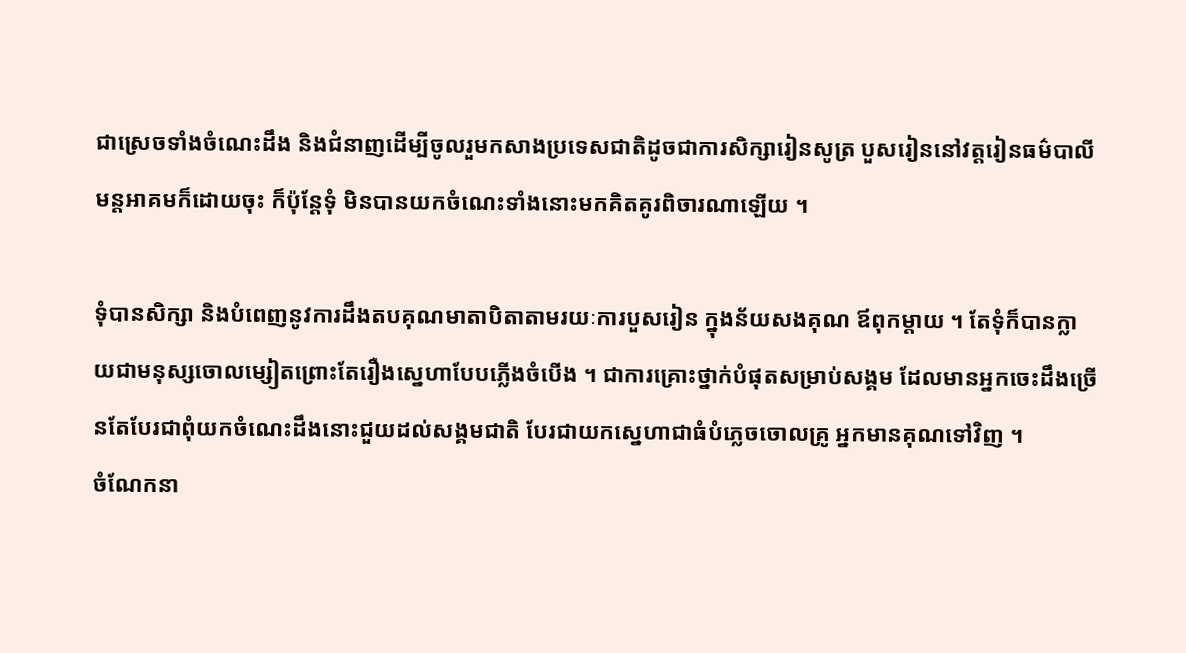ជាស្រេចទាំងចំណេះដឹង និងជំនាញដើម្បីចូលរួមកសាងប្រទេសជាតិដូចជាការសិក្សារៀនសូត្រ បួសរៀននៅវត្តរៀនធម៌បាលី មន្ដអាគមក៏ដោយចុះ ក៏ប៉ុន្ដែទុំ មិនបានយកចំណេះទាំងនោះមកគិតគូរពិចារណាឡើយ ។

ទុំបានសិក្សា និងបំពេញនូវការដឹងតបគុណមាតាបិតាតាមរយៈការបួសរៀន ក្នុងន័យសងគុណ ឪពុកម្ដាយ ។ តែទុំក៏បានក្លាយជាមនុស្សចោលម្សៀតព្រោះតែរឿងស្នេហាបែបភ្លើងចំបើង ។ ជាការគ្រោះថ្នាក់បំផុតសម្រាប់សង្គម ដែលមានអ្នកចេះដឹងច្រើនតែបែរជាពុំយកចំណេះដឹងនោះជួយដល់សង្គមជាតិ បែរជាយកស្នេហាជាធំបំភ្លេចចោលគ្រូ អ្នកមានគុណទៅវិញ ។
ចំណែកនា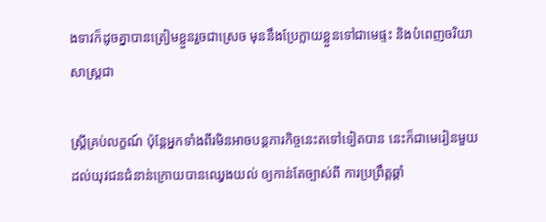ងទាវក៏ដូចគ្នាបានត្រៀមខ្លួនរួចជាស្រេច មុននឹងប្រែក្លាយខ្លួនទៅជាមេផ្ទះ និងបំពេញចរិយាសាស្ត្រជា

ស្ដ្រីគ្រប់លក្ខណ៍ ប៉ុន្ដែអ្នកទាំងពីរមិនអាចបន្ដភារកិច្ចនេះតទៅទៀតបាន នេះក៏ជាមេរៀនមួយដល់យុវជនជំនាន់ក្រោយបានឈ្វេងយល់ ឲ្យកាន់តែច្បាស់ពី ការប្រព្រឹត្តឆ្គាំ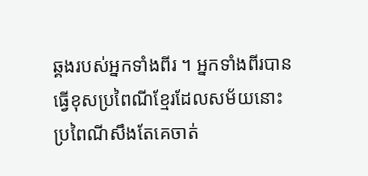ឆ្គងរបស់អ្នកទាំងពីរ ។ អ្នកទាំងពីរបានធ្វើខុសប្រពៃណីខ្មែរដែលសម័យនោះ ប្រពៃណីសឹងតែគេចាត់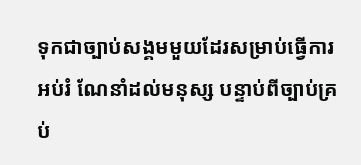ទុកជាច្បាប់សង្គមមួយដែរសម្រាប់ធ្វើការអប់រំ ណែនាំដល់មនុស្ស បន្ទាប់ពីច្បាប់គ្រប់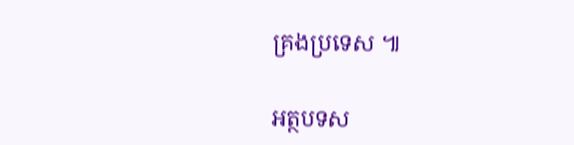គ្រងប្រទេស ៕

អត្ថបទស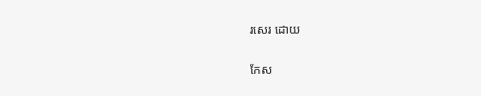រសេរ ដោយ

កែស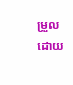ម្រួលដោយ